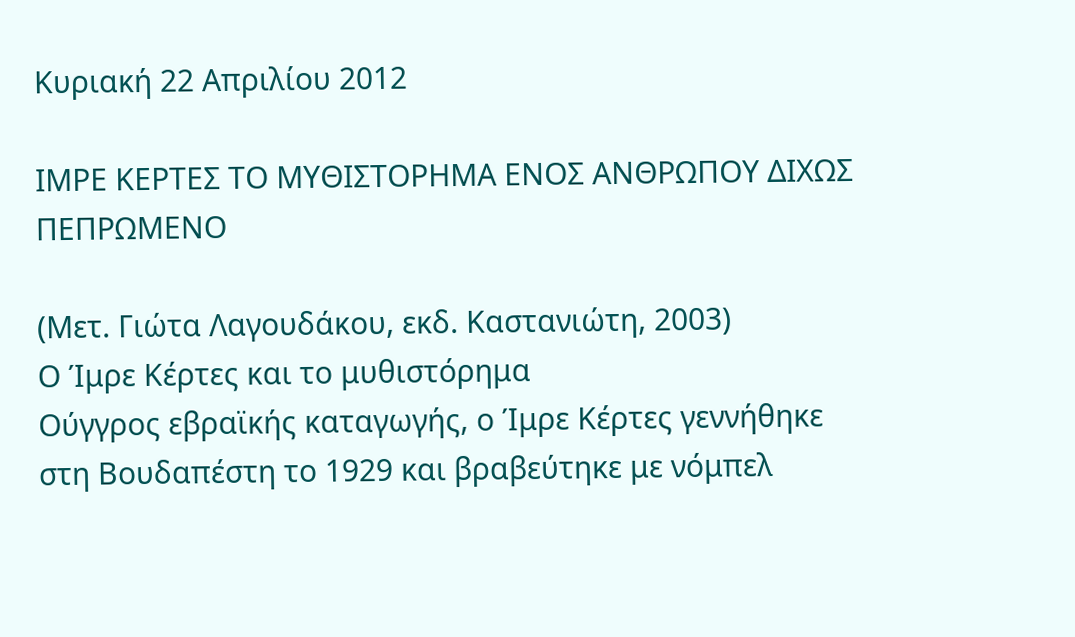Κυριακή 22 Απριλίου 2012

ΙΜΡΕ ΚΕΡΤΕΣ ΤΟ ΜΥΘΙΣΤΟΡΗΜΑ ΕΝΟΣ ΑΝΘΡΩΠΟΥ ΔΙΧΩΣ ΠΕΠΡΩΜΕΝΟ

(Μετ. Γιώτα Λαγουδάκου, εκδ. Καστανιώτη, 2003)
Ο Ίμρε Κέρτες και το μυθιστόρημα
Ούγγρος εβραϊκής καταγωγής, ο Ίμρε Κέρτες γεννήθηκε στη Βουδαπέστη το 1929 και βραβεύτηκε με νόμπελ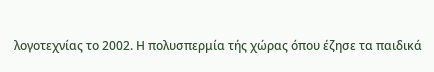λογοτεχνίας το 2002. Η πολυσπερμία τής χώρας όπου έζησε τα παιδικά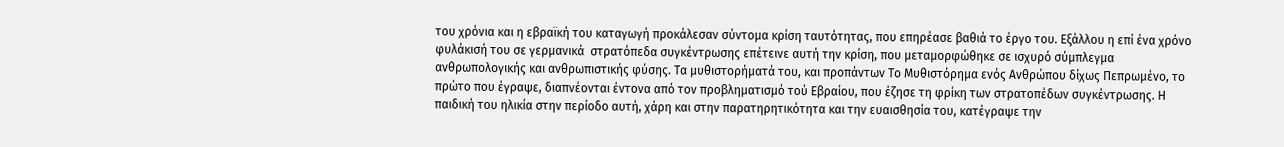του χρόνια και η εβραϊκή του καταγωγή προκάλεσαν σύντομα κρίση ταυτότητας, που επηρέασε βαθιά το έργο του. Εξάλλου η επί ένα χρόνο φυλάκισή του σε γερμανικά  στρατόπεδα συγκέντρωσης επέτεινε αυτή την κρίση, που μεταμορφώθηκε σε ισχυρό σύμπλεγμα ανθρωπολογικής και ανθρωπιστικής φύσης. Τα μυθιστορήματά του, και προπάντων Το Μυθιστόρημα ενός Ανθρώπου δίχως Πεπρωμένο, το πρώτο που έγραψε, διαπνέονται έντονα από τον προβληματισμό τού Εβραίου, που έζησε τη φρίκη των στρατοπέδων συγκέντρωσης. Η παιδική του ηλικία στην περίοδο αυτή, χάρη και στην παρατηρητικότητα και την ευαισθησία του, κατέγραψε την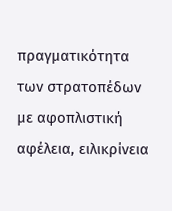πραγματικότητα των στρατοπέδων με αφοπλιστική αφέλεια, ειλικρίνεια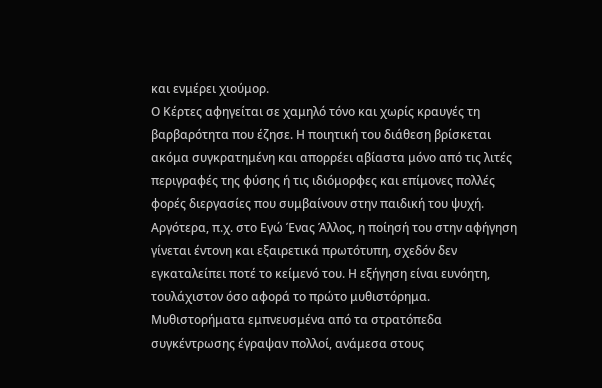και ενμέρει χιούμορ.
Ο Κέρτες αφηγείται σε χαμηλό τόνο και χωρίς κραυγές τη βαρβαρότητα που έζησε. Η ποιητική του διάθεση βρίσκεται ακόμα συγκρατημένη και απορρέει αβίαστα μόνο από τις λιτές περιγραφές της φύσης ή τις ιδιόμορφες και επίμονες πολλές φορές διεργασίες που συμβαίνουν στην παιδική του ψυχή. Αργότερα, π.χ. στο Εγώ Ένας Άλλος, η ποίησή του στην αφήγηση γίνεται έντονη και εξαιρετικά πρωτότυπη, σχεδόν δεν εγκαταλείπει ποτέ το κείμενό του. Η εξήγηση είναι ευνόητη, τουλάχιστον όσο αφορά το πρώτο μυθιστόρημα.
Μυθιστορήματα εμπνευσμένα από τα στρατόπεδα συγκέντρωσης έγραψαν πολλοί, ανάμεσα στους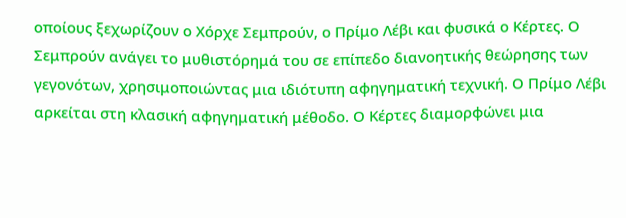οποίους ξεχωρίζουν ο Χόρχε Σεμπρούν, ο Πρίμο Λέβι και φυσικά ο Κέρτες. Ο Σεμπρούν ανάγει το μυθιστόρημά του σε επίπεδο διανοητικής θεώρησης των γεγονότων, χρησιμοποιώντας μια ιδιότυπη αφηγηματική τεχνική. Ο Πρίμο Λέβι αρκείται στη κλασική αφηγηματική μέθοδο. Ο Κέρτες διαμορφώνει μια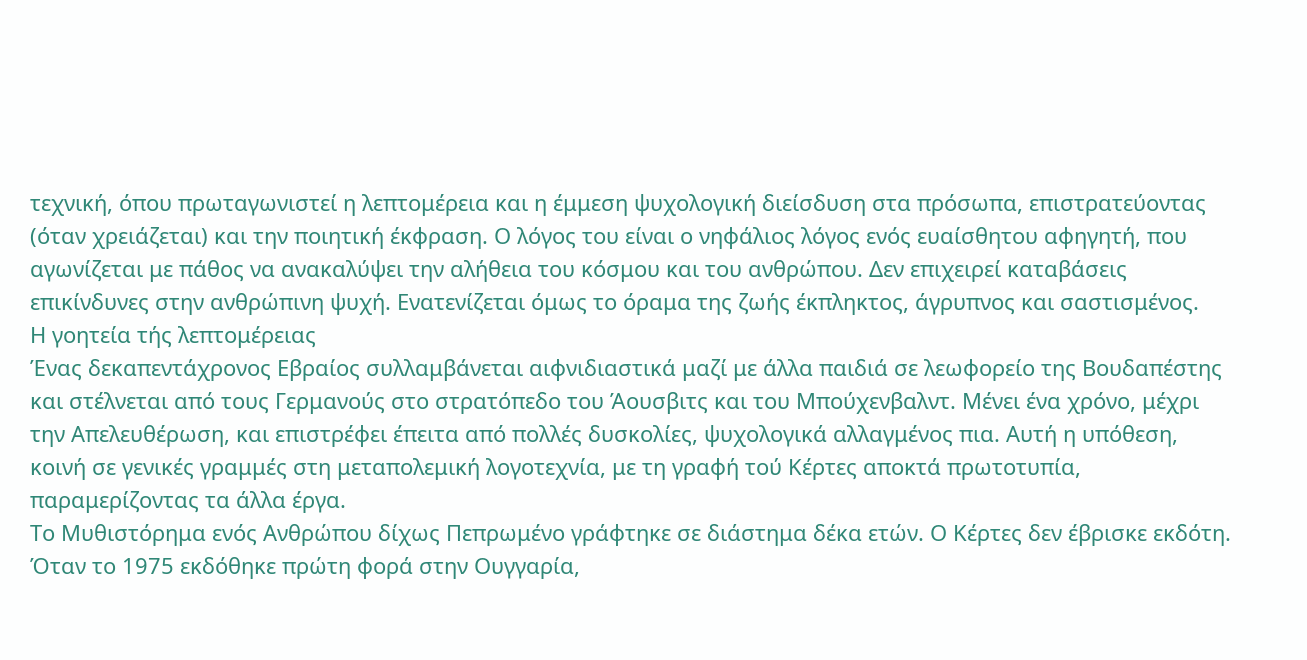τεχνική, όπου πρωταγωνιστεί η λεπτομέρεια και η έμμεση ψυχολογική διείσδυση στα πρόσωπα, επιστρατεύοντας (όταν χρειάζεται) και την ποιητική έκφραση. Ο λόγος του είναι ο νηφάλιος λόγος ενός ευαίσθητου αφηγητή, που αγωνίζεται με πάθος να ανακαλύψει την αλήθεια του κόσμου και του ανθρώπου. Δεν επιχειρεί καταβάσεις επικίνδυνες στην ανθρώπινη ψυχή. Ενατενίζεται όμως το όραμα της ζωής έκπληκτος, άγρυπνος και σαστισμένος.
Η γοητεία τής λεπτομέρειας
Ένας δεκαπεντάχρονος Εβραίος συλλαμβάνεται αιφνιδιαστικά μαζί με άλλα παιδιά σε λεωφορείο της Βουδαπέστης και στέλνεται από τους Γερμανούς στο στρατόπεδο του Άουσβιτς και του Μπούχενβαλντ. Μένει ένα χρόνο, μέχρι την Απελευθέρωση, και επιστρέφει έπειτα από πολλές δυσκολίες, ψυχολογικά αλλαγμένος πια. Αυτή η υπόθεση, κοινή σε γενικές γραμμές στη μεταπολεμική λογοτεχνία, με τη γραφή τού Κέρτες αποκτά πρωτοτυπία, παραμερίζοντας τα άλλα έργα.
Το Μυθιστόρημα ενός Ανθρώπου δίχως Πεπρωμένο γράφτηκε σε διάστημα δέκα ετών. Ο Κέρτες δεν έβρισκε εκδότη. Όταν το 1975 εκδόθηκε πρώτη φορά στην Ουγγαρία,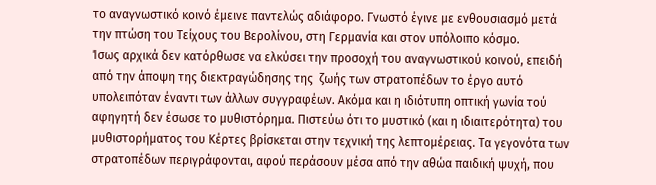το αναγνωστικό κοινό έμεινε παντελώς αδιάφορο. Γνωστό έγινε με ενθουσιασμό μετά την πτώση του Τείχους του Βερολίνου, στη Γερμανία και στον υπόλοιπο κόσμο.
Ίσως αρχικά δεν κατόρθωσε να ελκύσει την προσοχή του αναγνωστικού κοινού, επειδή από την άποψη της διεκτραγώδησης της  ζωής των στρατοπέδων το έργο αυτό υπολειπόταν έναντι των άλλων συγγραφέων. Ακόμα και η ιδιότυπη οπτική γωνία τού αφηγητή δεν έσωσε το μυθιστόρημα. Πιστεύω ότι το μυστικό (και η ιδιαιτερότητα) του μυθιστορήματος του Κέρτες βρίσκεται στην τεχνική της λεπτομέρειας. Τα γεγονότα των στρατοπέδων περιγράφονται, αφού περάσουν μέσα από την αθώα παιδική ψυχή, που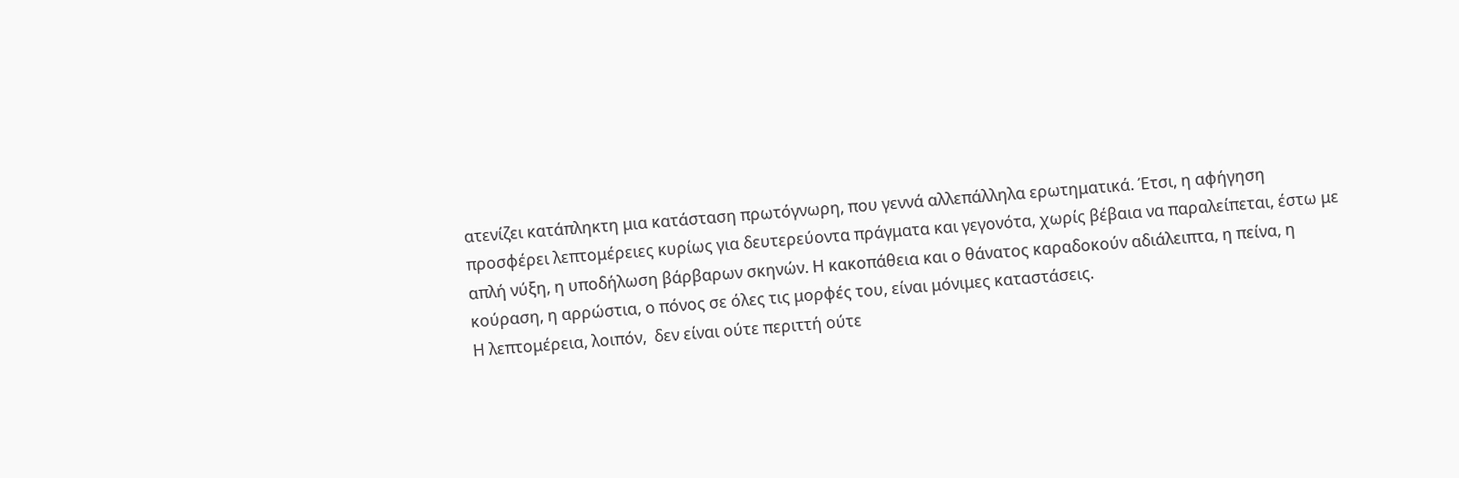ατενίζει κατάπληκτη μια κατάσταση πρωτόγνωρη, που γεννά αλλεπάλληλα ερωτηματικά. Έτσι, η αφήγηση προσφέρει λεπτομέρειες κυρίως για δευτερεύοντα πράγματα και γεγονότα, χωρίς βέβαια να παραλείπεται, έστω με απλή νύξη, η υποδήλωση βάρβαρων σκηνών. Η κακοπάθεια και ο θάνατος καραδοκούν αδιάλειπτα, η πείνα, η κούραση, η αρρώστια, ο πόνος σε όλες τις μορφές του, είναι μόνιμες καταστάσεις.
Η λεπτομέρεια, λοιπόν,  δεν είναι ούτε περιττή ούτε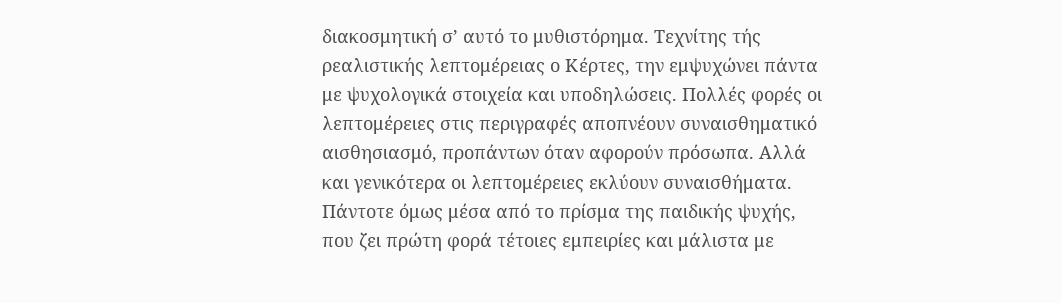διακοσμητική σ’ αυτό το μυθιστόρημα. Τεχνίτης τής ρεαλιστικής λεπτομέρειας ο Κέρτες, την εμψυχώνει πάντα με ψυχολογικά στοιχεία και υποδηλώσεις. Πολλές φορές οι λεπτομέρειες στις περιγραφές αποπνέουν συναισθηματικό αισθησιασμό, προπάντων όταν αφορούν πρόσωπα. Αλλά και γενικότερα οι λεπτομέρειες εκλύουν συναισθήματα. Πάντοτε όμως μέσα από το πρίσμα της παιδικής ψυχής, που ζει πρώτη φορά τέτοιες εμπειρίες και μάλιστα με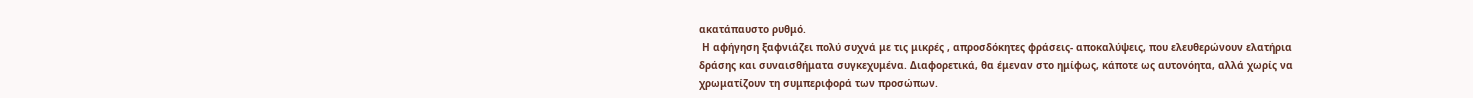ακατάπαυστο ρυθμό.
 Η αφήγηση ξαφνιάζει πολύ συχνά με τις μικρές , απροσδόκητες φράσεις- αποκαλύψεις, που ελευθερώνουν ελατήρια δράσης και συναισθήματα συγκεχυμένα. Διαφορετικά, θα έμεναν στο ημίφως, κάποτε ως αυτονόητα, αλλά χωρίς να χρωματίζουν τη συμπεριφορά των προσώπων.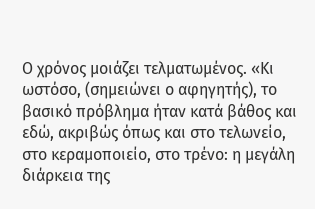Ο χρόνος μοιάζει τελματωμένος. «Κι ωστόσο, (σημειώνει ο αφηγητής), το βασικό πρόβλημα ήταν κατά βάθος και εδώ, ακριβώς όπως και στο τελωνείο, στο κεραμοποιείο, στο τρένο: η μεγάλη διάρκεια της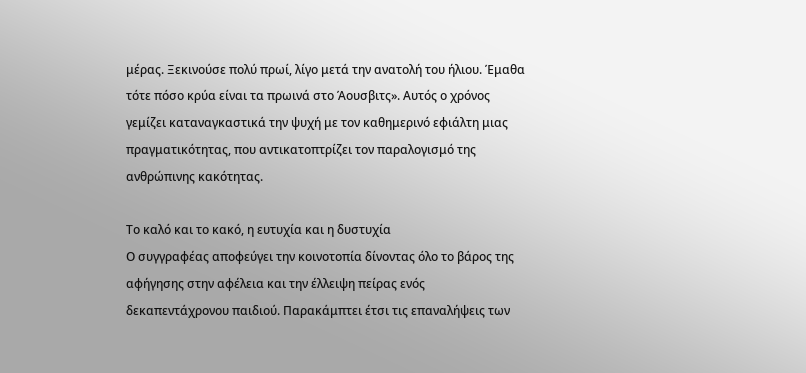μέρας. Ξεκινούσε πολύ πρωί, λίγο μετά την ανατολή του ήλιου. Έμαθα τότε πόσο κρύα είναι τα πρωινά στο Άουσβιτς». Αυτός ο χρόνος γεμίζει καταναγκαστικά την ψυχή με τον καθημερινό εφιάλτη μιας πραγματικότητας, που αντικατοπτρίζει τον παραλογισμό της ανθρώπινης κακότητας.

Το καλό και το κακό, η ευτυχία και η δυστυχία
Ο συγγραφέας αποφεύγει την κοινοτοπία δίνοντας όλο το βάρος της αφήγησης στην αφέλεια και την έλλειψη πείρας ενός δεκαπεντάχρονου παιδιού. Παρακάμπτει έτσι τις επαναλήψεις των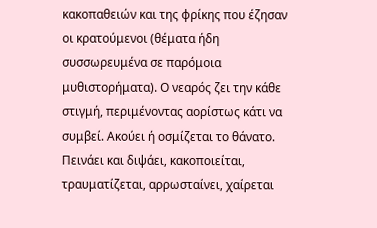κακοπαθειών και της φρίκης που έζησαν οι κρατούμενοι (θέματα ήδη συσσωρευμένα σε παρόμοια μυθιστορήματα). Ο νεαρός ζει την κάθε στιγμή, περιμένοντας αορίστως κάτι να συμβεί. Ακούει ή οσμίζεται το θάνατο. Πεινάει και διψάει, κακοποιείται, τραυματίζεται, αρρωσταίνει, χαίρεται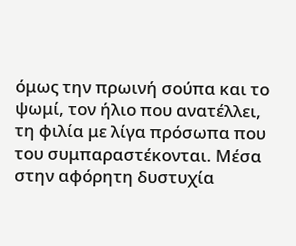όμως την πρωινή σούπα και το ψωμί, τον ήλιο που ανατέλλει, τη φιλία με λίγα πρόσωπα που του συμπαραστέκονται. Μέσα στην αφόρητη δυστυχία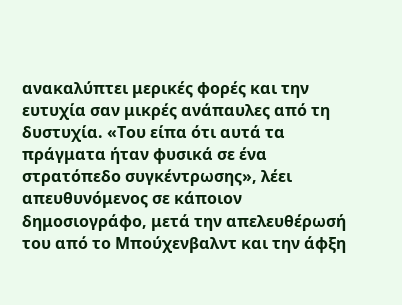ανακαλύπτει μερικές φορές και την ευτυχία σαν μικρές ανάπαυλες από τη δυστυχία. «Του είπα ότι αυτά τα πράγματα ήταν φυσικά σε ένα στρατόπεδο συγκέντρωσης», λέει απευθυνόμενος σε κάποιον δημοσιογράφο, μετά την απελευθέρωσή του από το Μπούχενβαλντ και την άφξη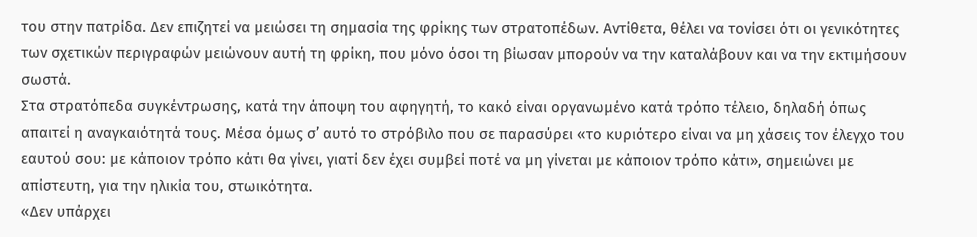του στην πατρίδα. Δεν επιζητεί να μειώσει τη σημασία της φρίκης των στρατοπέδων. Αντίθετα, θέλει να τονίσει ότι οι γενικότητες των σχετικών περιγραφών μειώνουν αυτή τη φρίκη, που μόνο όσοι τη βίωσαν μπορούν να την καταλάβουν και να την εκτιμήσουν σωστά.
Στα στρατόπεδα συγκέντρωσης, κατά την άποψη του αφηγητή, το κακό είναι οργανωμένο κατά τρόπο τέλειο, δηλαδή όπως απαιτεί η αναγκαιότητά τους. Μέσα όμως σ’ αυτό το στρόβιλο που σε παρασύρει «το κυριότερο είναι να μη χάσεις τον έλεγχο του εαυτού σου: με κάποιον τρόπο κάτι θα γίνει, γιατί δεν έχει συμβεί ποτέ να μη γίνεται με κάποιον τρόπο κάτι», σημειώνει με απίστευτη, για την ηλικία του, στωικότητα.
«Δεν υπάρχει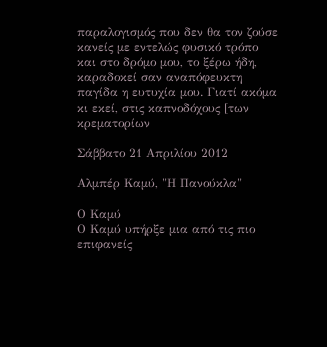παραλογισμός που δεν θα τον ζούσε κανείς με εντελώς φυσικό τρόπο και στο δρόμο μου, το ξέρω ήδη, καραδοκεί σαν αναπόφευκτη παγίδα η ευτυχία μου. Γιατί ακόμα κι εκεί, στις καπνοδόχους [των κρεματορίων

Σάββατο 21 Απριλίου 2012

Αλμπέρ Καμύ, "Η Πανούκλα"

Ο Καμύ
Ο Καμύ υπήρξε μια από τις πιο επιφανείς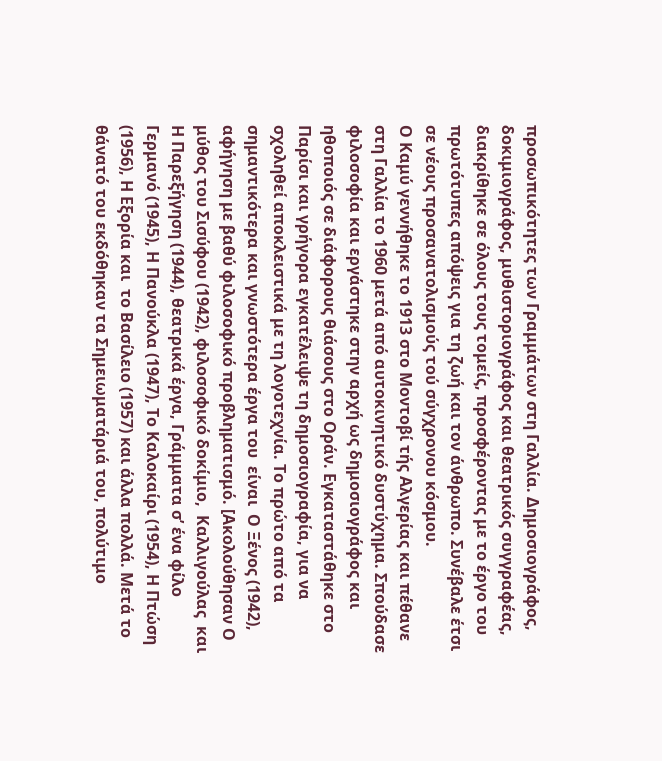προσωπικότητες των Γραμμάτων στη Γαλλία. Δημοσιογράφος, δοκιμιογράφος, μυθιστοριογράφος και θεατρικός συγγραφέας, διακρίθηκε σε όλους τους τομείς, προσφέροντας με το έργο του πρωτότυπες απόψεις για τη ζωή και τον άνθρωπο. Συνέβαλε έτσι σε νέους προσανατολισμούς τού σύγχρονου κόσμου.
Ο Καμύ γεννήθηκε το 1913 στο Μοντοβί τής Αλγερίας και πέθανε στη Γαλλία το 1960 μετά από αυτοκινητικό δυστύχημα. Σπούδασε φιλοσοφία και εργάστηκε στην αρχή ως δημοσιογράφος και ηθοποιός σε διάφορους θιάσους στο Οράν. Εγκαταστάθηκε στο Παρίσι και γρήγορα εγκατέλειψε τη δημοσιογραφία, για να σχοληθεί αποκλειστικά με τη λογοτεχνία. Το πρώτο από τα σημαντικότερα και γνωστότερα έργα του  είναι  Ο Ξένος (1942), αφήγηση με βαθύ φιλοσοφικό προβληματισμό. [Ακολούθησαν Ο μύθος του Σισύφου (1942), φιλοσοφικό δοκίμιο,  Καλλιγούλας  και Η Παρεξήγηση (1944), θεατρικά έργα, Γράμματα σ’ ένα φίλο Γερμανό (1945), Η Πανούκλα (1947), Το Καλοκαίρι (1954), Η Πτώση (1956), Η Εξορία και  το Βασίλειο (1957) και άλλα πολλά. Μετά το θάνατό του εκδόθηκαν τα Σημειωματάριά του, πολύτιμο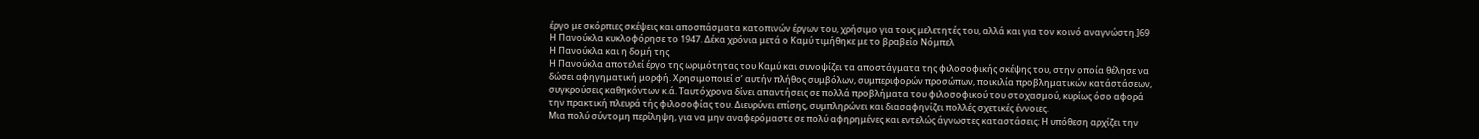έργο με σκόρπιες σκέψεις και αποσπάσματα κατοπινών έργων του, χρήσιμο για τους μελετητές του, αλλά και για τον κοινό αναγνώστη.]69 Η Πανούκλα κυκλοφόρησε το 1947. Δέκα χρόνια μετά ο Καμύ τιμήθηκε με το βραβείο Νόμπελ
Η Πανούκλα και η δομή της
Η Πανούκλα αποτελεί έργο της ωριμότητας του Καμύ και συνοψίζει τα αποστάγματα της φιλοσοφικής σκέψης του, στην οποία θέλησε να δώσει αφηγηματική μορφή. Χρησιμοποιεί σ’ αυτήν πλήθος συμβόλων, συμπεριφορών προσώπων, ποικιλία προβληματικών κατάστάσεων, συγκρούσεις καθηκόντων κ.ά. Ταυτόχρονα δίνει απαντήσεις σε πολλά προβλήματα του φιλοσοφικού του στοχασμού, κυρίως όσο αφορά την πρακτική πλευρά τής φιλοσοφίας του. Διευρύνει επίσης, συμπληρώνει και διασαφηνίζει πολλές σχετικές έννοιες.
Μια πολύ σύντομη περίληψη, για να μην αναφερόμαστε σε πολύ αφηρημένες και εντελώς άγνωστες καταστάσεις: Η υπόθεση αρχίζει την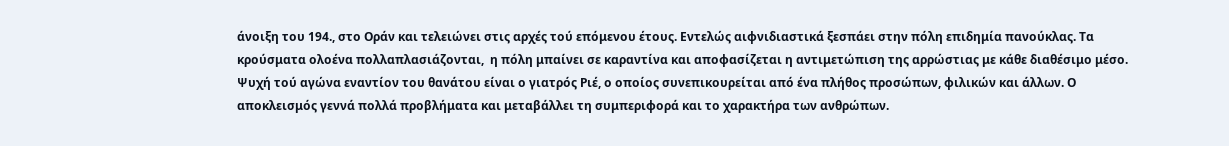άνοιξη του 194., στο Οράν και τελειώνει στις αρχές τού επόμενου έτους. Εντελώς αιφνιδιαστικά ξεσπάει στην πόλη επιδημία πανούκλας. Τα κρούσματα ολοένα πολλαπλασιάζονται,  η πόλη μπαίνει σε καραντίνα και αποφασίζεται η αντιμετώπιση της αρρώστιας με κάθε διαθέσιμο μέσο. Ψυχή τού αγώνα εναντίον του θανάτου είναι ο γιατρός Ριέ, ο οποίος συνεπικουρείται από ένα πλήθος προσώπων, φιλικών και άλλων. Ο αποκλεισμός γεννά πολλά προβλήματα και μεταβάλλει τη συμπεριφορά και το χαρακτήρα των ανθρώπων.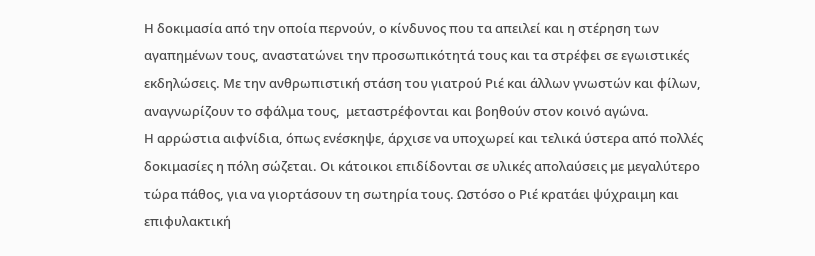Η δοκιμασία από την οποία περνούν, ο κίνδυνος που τα απειλεί και η στέρηση των αγαπημένων τους, αναστατώνει την προσωπικότητά τους και τα στρέφει σε εγωιστικές εκδηλώσεις. Με την ανθρωπιστική στάση του γιατρού Ριέ και άλλων γνωστών και φίλων, αναγνωρίζουν το σφάλμα τους,  μεταστρέφονται και βοηθούν στον κοινό αγώνα.
Η αρρώστια αιφνίδια, όπως ενέσκηψε, άρχισε να υποχωρεί και τελικά ύστερα από πολλές δοκιμασίες η πόλη σώζεται. Οι κάτοικοι επιδίδονται σε υλικές απολαύσεις με μεγαλύτερο τώρα πάθος, για να γιορτάσουν τη σωτηρία τους. Ωστόσο ο Ριέ κρατάει ψύχραιμη και επιφυλακτική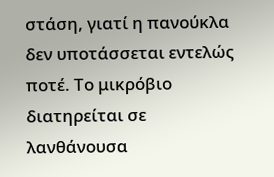στάση, γιατί η πανούκλα δεν υποτάσσεται εντελώς ποτέ. Το μικρόβιο διατηρείται σε λανθάνουσα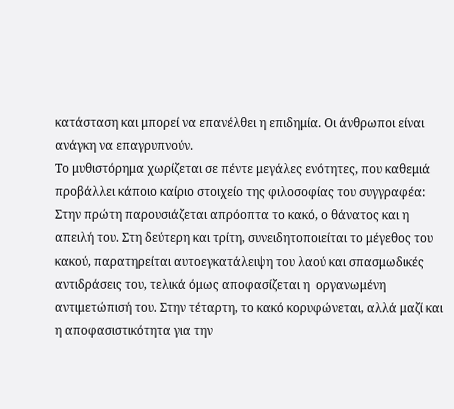κατάσταση και μπορεί να επανέλθει η επιδημία. Οι άνθρωποι είναι ανάγκη να επαγρυπνούν.
Το μυθιστόρημα χωρίζεται σε πέντε μεγάλες ενότητες, που καθεμιά προβάλλει κάποιο καίριο στοιχείο της φιλοσοφίας του συγγραφέα: Στην πρώτη παρουσιάζεται απρόοπτα το κακό, ο θάνατος και η απειλή του. Στη δεύτερη και τρίτη, συνειδητοποιείται το μέγεθος του κακού, παρατηρείται αυτοεγκατάλειψη του λαού και σπασμωδικές αντιδράσεις του, τελικά όμως αποφασίζεται η  οργανωμένη αντιμετώπισή του. Στην τέταρτη, το κακό κορυφώνεται, αλλά μαζί και η αποφασιστικότητα για την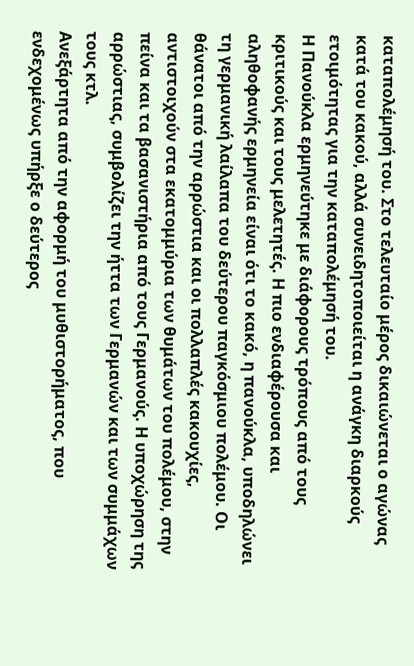καταπολέμησή του. Στο τελευταίο μέρος δικαιώνεται ο αγώνας κατά του κακού, αλλά συνειδητοποιείται η ανάγκη διαρκούς ετοιμότητας για την καταπολέμησή του.
Η Πανούκλα ερμηνεύτηκε με διάφορους τρόπους από τους κριτικούς και τους μελετητές. Η πιο ενδιαφέρουσα και αληθοφανής ερμηνεία είναι ότι το κακό, η πανούκλα, υποδηλώνει τη γερμανική λαίλαπα του δεύτερου παγκόσμιου πολέμου. Οι θάνατοι από την αρρώστια και οι πολλαπλές κακουχίες, αντιστοιχούν στα εκατομμύρια των θυμάτων του πολέμου, στην πείνα και τα βασανιστήρια από τους Γερμανούς. Η υποχώρηση της αρρώστιας, συμβολίζει την ήττα των Γερμανών και των συμμάχων τους κτλ.
Ανεξάρτητα από την αφορμή του μυθιστορήματος, που ενδεχομένως υπήρξε ο δεύτερος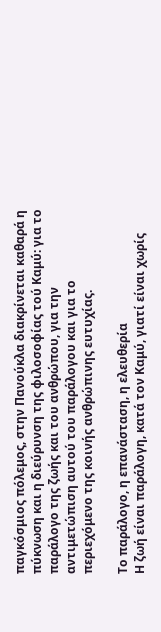παγκόσμιος πόλεμος, στην Πανούκλα διακρίνεται καθαρά η πύκνωση και η διεύρυνση της φιλοσοφίας τού Καμύ: για το παράλογο της ζωής και του ανθρώπου, για την αντιμετώπιση αυτού του παράλογου και για το περιεχόμενο της κοινής ανθρώπινης ευτυχίας.

Το παράλογο, η επανάσταση, η ελευθερία
Η ζωή είναι παράλογη, κατά τον Καμύ, γιατί είναι χωρίς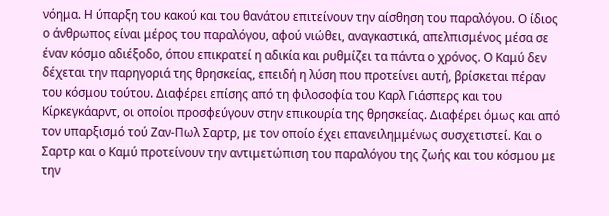νόημα. Η ύπαρξη του κακού και του θανάτου επιτείνουν την αίσθηση του παραλόγου. Ο ίδιος ο άνθρωπος είναι μέρος του παραλόγου, αφού νιώθει, αναγκαστικά, απελπισμένος μέσα σε έναν κόσμο αδιέξοδο, όπου επικρατεί η αδικία και ρυθμίζει τα πάντα ο χρόνος. Ο Καμύ δεν δέχεται την παρηγοριά της θρησκείας, επειδή η λύση που προτείνει αυτή, βρίσκεται πέραν του κόσμου τούτου. Διαφέρει επίσης από τη φιλοσοφία του Καρλ Γιάσπερς και του Κίρκεγκάαρντ, οι οποίοι προσφεύγουν στην επικουρία της θρησκείας. Διαφέρει όμως και από τον υπαρξισμό τού Ζαν-Πωλ Σαρτρ, με τον οποίο έχει επανειλημμένως συσχετιστεί. Και ο Σαρτρ και ο Καμύ προτείνουν την αντιμετώπιση του παραλόγου της ζωής και του κόσμου με την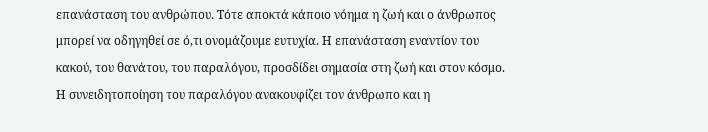επανάσταση του ανθρώπου. Τότε αποκτά κάποιο νόημα η ζωή και ο άνθρωπος μπορεί να οδηγηθεί σε ό,τι ονομάζουμε ευτυχία. Η επανάσταση εναντίον του κακού, του θανάτου, του παραλόγου, προσδίδει σημασία στη ζωή και στον κόσμο. Η συνειδητοποίηση του παραλόγου ανακουφίζει τον άνθρωπο και η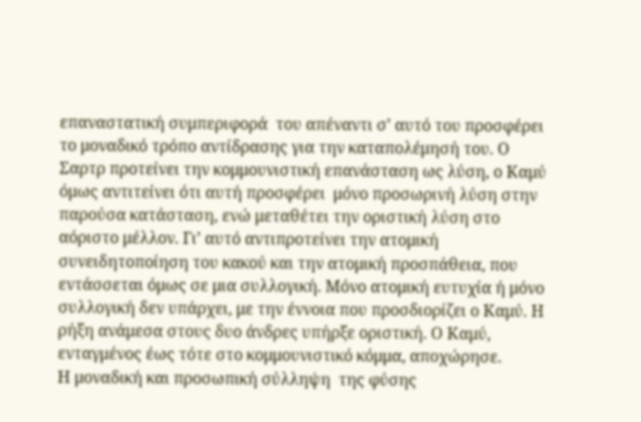επαναστατική συμπεριφορά  του απέναντι σ’ αυτό του προσφέρει το μοναδικό τρόπο αντίδρασης για την καταπολέμησή του. Ο Σαρτρ προτείνει την κομμουνιστική επανάσταση ως λύση, ο Καμύ όμως αντιτείνει ότι αυτή προσφέρει  μόνο προσωρινή λύση στην παρούσα κατάσταση, ενώ μεταθέτει την οριστική λύση στο αόριστο μέλλον. Γι’ αυτό αντιπροτείνει την ατομική συνειδητοποίηση του κακού και την ατομική προσπάθεια, που εντάσσεται όμως σε μια συλλογική. Μόνο ατομική ευτυχία ή μόνο συλλογική δεν υπάρχει, με την έννοια που προσδιορίζει ο Καμύ. Η ρήξη ανάμεσα στους δυο άνδρες υπήρξε οριστική. Ο Καμύ, ενταγμένος έως τότε στο κομμουνιστικό κόμμα, αποχώρησε.
Η μοναδική και προσωπική σύλληψη  της φύσης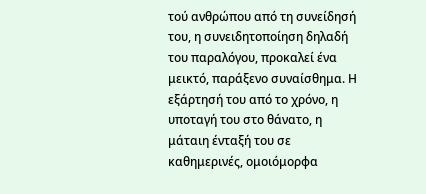τού ανθρώπου από τη συνείδησή του, η συνειδητοποίηση δηλαδή του παραλόγου, προκαλεί ένα μεικτό, παράξενο συναίσθημα. Η εξάρτησή του από το χρόνο, η υποταγή του στο θάνατο, η μάταιη ένταξή του σε καθημερινές, ομοιόμορφα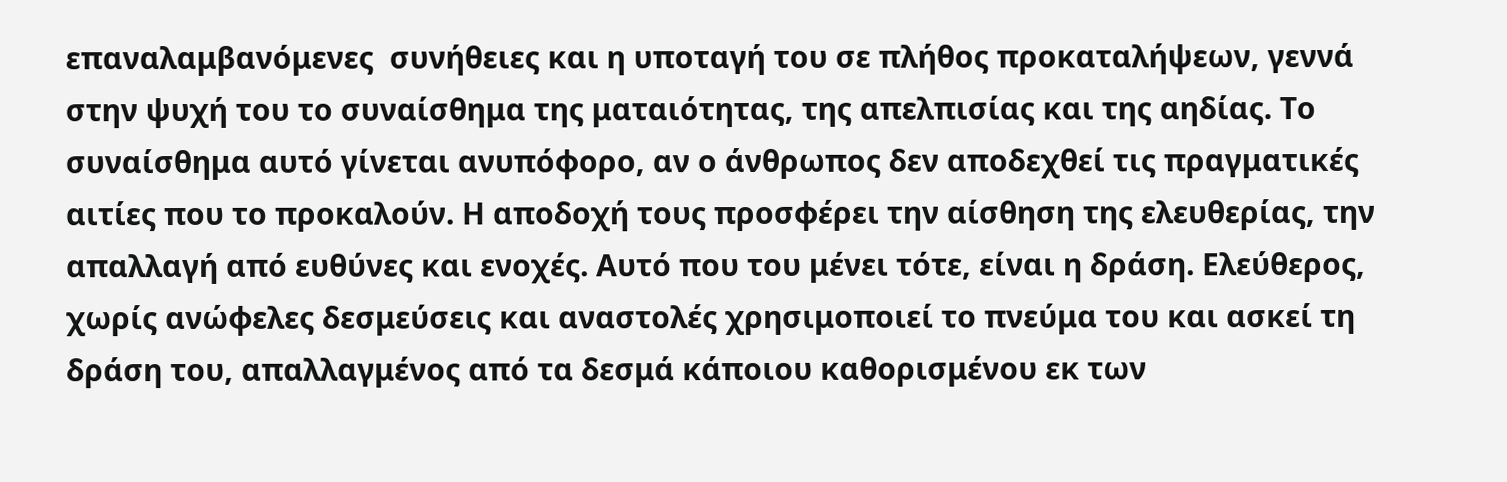επαναλαμβανόμενες  συνήθειες και η υποταγή του σε πλήθος προκαταλήψεων, γεννά στην ψυχή του το συναίσθημα της ματαιότητας, της απελπισίας και της αηδίας. Το συναίσθημα αυτό γίνεται ανυπόφορο, αν ο άνθρωπος δεν αποδεχθεί τις πραγματικές αιτίες που το προκαλούν. Η αποδοχή τους προσφέρει την αίσθηση της ελευθερίας, την απαλλαγή από ευθύνες και ενοχές. Αυτό που του μένει τότε, είναι η δράση. Ελεύθερος, χωρίς ανώφελες δεσμεύσεις και αναστολές χρησιμοποιεί το πνεύμα του και ασκεί τη δράση του, απαλλαγμένος από τα δεσμά κάποιου καθορισμένου εκ των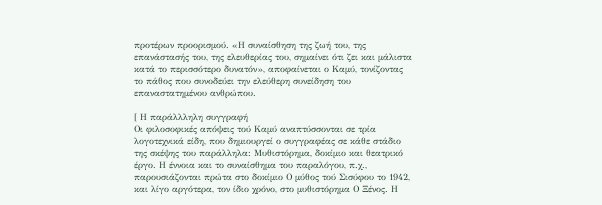προτέρων προορισμού. «Η συναίσθηση της ζωή του, της  επανάστασής του, της ελευθερίας του, σημαίνει ότι ζει και μάλιστα κατά το περισσότερο δυνατόν», αποφαίνεται ο Καμύ, τονίζοντας το πάθος που συνοδεύει την ελεύθερη συνείδηση του επαναστατημένου ανθρώπου.

[ Η παράλλληλη συγγραφή
Οι φιλοσοφικές απόψεις τού Καμύ αναπτύσσονται σε τρία λογοτεχνικά είδη, που δημιουργεί ο συγγραφέας σε κάθε στάδιο της σκέψης του παράλληλα: Μυθιστόρημα, δοκίμιο και θεατρικό έργο. Η έννοια και το συναίσθημα του παραλόγου, π.χ., παρουσιάζονται πρώτα στο δοκίμιο Ο μύθος τού Σισύφου το 1942, και λίγο αργότερα, τον ίδιο χρόνο, στο μυθιστόρημα Ο Ξένος. Η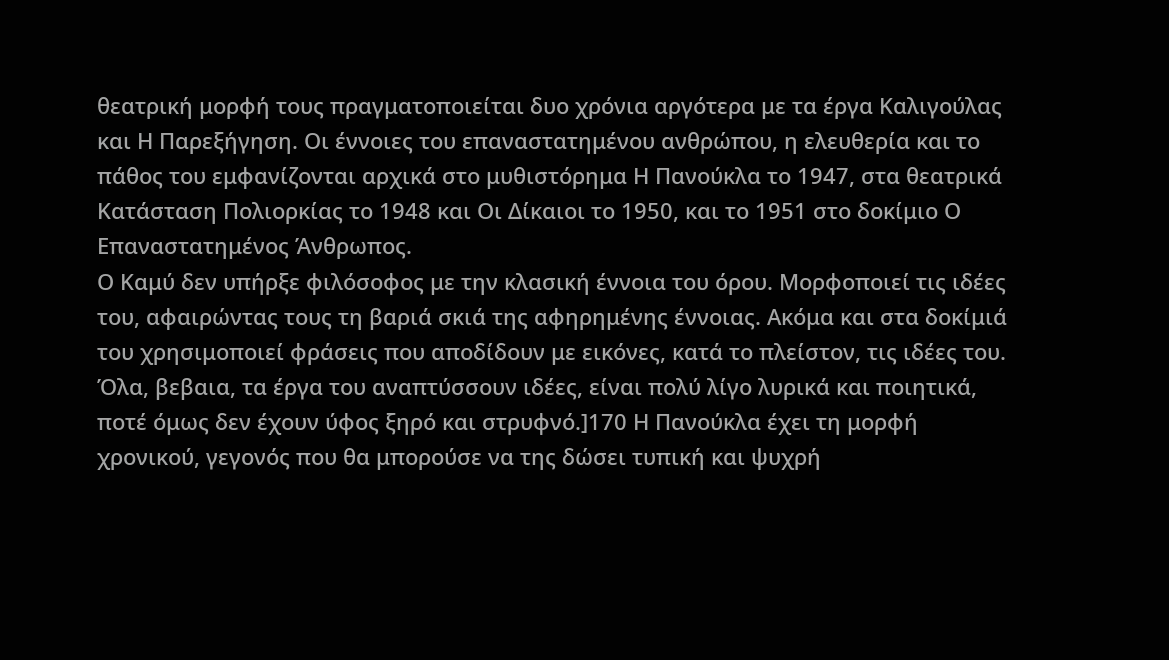θεατρική μορφή τους πραγματοποιείται δυο χρόνια αργότερα με τα έργα Καλιγούλας και Η Παρεξήγηση. Οι έννοιες του επαναστατημένου ανθρώπου, η ελευθερία και το πάθος του εμφανίζονται αρχικά στο μυθιστόρημα Η Πανούκλα το 1947, στα θεατρικά Κατάσταση Πολιορκίας το 1948 και Οι Δίκαιοι το 1950, και το 1951 στο δοκίμιο Ο Επαναστατημένος Άνθρωπος.
Ο Καμύ δεν υπήρξε φιλόσοφος με την κλασική έννοια του όρου. Μορφοποιεί τις ιδέες του, αφαιρώντας τους τη βαριά σκιά της αφηρημένης έννοιας. Ακόμα και στα δοκίμιά του χρησιμοποιεί φράσεις που αποδίδουν με εικόνες, κατά το πλείστον, τις ιδέες του. Όλα, βεβαια, τα έργα του αναπτύσσουν ιδέες, είναι πολύ λίγο λυρικά και ποιητικά, ποτέ όμως δεν έχουν ύφος ξηρό και στρυφνό.]170 Η Πανούκλα έχει τη μορφή χρονικού, γεγονός που θα μπορούσε να της δώσει τυπική και ψυχρή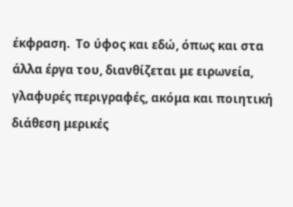έκφραση.  Το ύφος και εδώ, όπως και στα άλλα έργα του, διανθίζεται με ειρωνεία, γλαφυρές περιγραφές, ακόμα και ποιητική διάθεση μερικές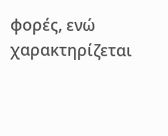φορές, ενώ χαρακτηρίζεται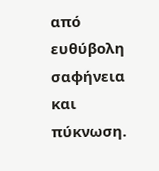από ευθύβολη σαφήνεια και πύκνωση.